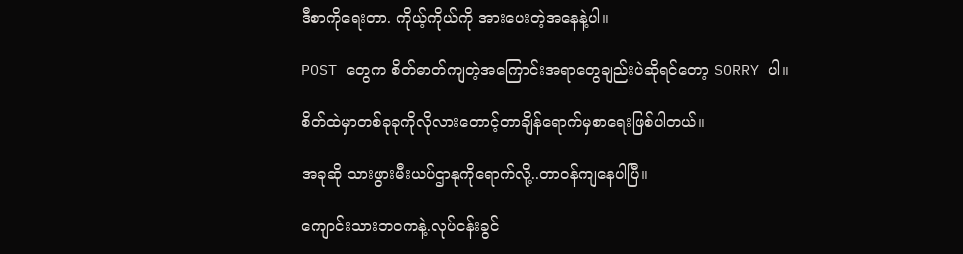ဒီစာကိုရေးတာ. ကိုယ့်ကိုယ်ကို အားပေးတဲ့အနေနဲ့ပါ။

POST တွေက စိတ်ဓာတ်ကျတဲ့အကြောင်းအရာတွေချည်းပဲဆိုရင်တော့ SORRY ပါ။

စိတ်ထဲမှာတစ်ခုခုကိုလိုလားတောင့်တာချိန်ရောက်မှစာရေးဖြစ်ပါတယ်။

အခုဆို သားဖွားမီးယပ်ဌာနုကိုရောက်လို့..တာဝန်ကျနေပါပြီ။

ကျောင်းသားဘဝကနဲ့.လုပ်ငန်းခွင်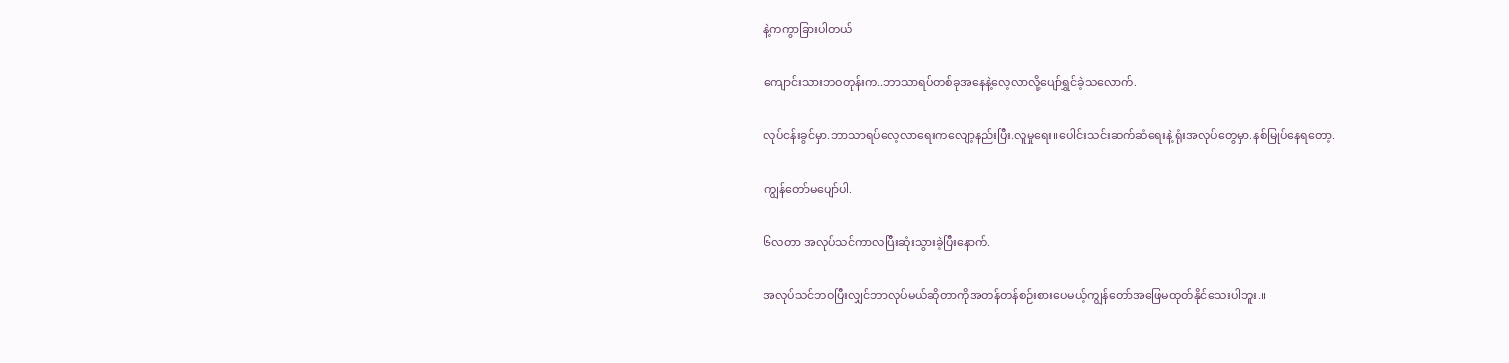နဲ့ကကွာခြားပါတယ်

ကျောင်းသားဘဝတုန်းက..ဘာသာရပ်တစ်ခုအနေနဲ့လေ့လာလို့ပျော်ရွှင်ခဲ့သလောက်.

လုပ်ငန်းခွင်မှာ.ဘာသာရပ်လေ့လာရေးကလျော့နည်းပြီး.လူမှုရေး။ပေါင်းသင်းဆက်ဆံရေးနဲ့ ရုံးအလုပ်တွေမှာ.နစ်မြုပ်နေရတော့.

ကျွန်တော်မပျော်ပါ.

၆လတာ အလုပ်သင်ကာလပြီးဆုံးသွားခဲ့ပြီးနောက်.

အလုပ်သင်ဘဝပြီးလျှင်ဘာလုပ်မယ်ဆိုတာကိုအတန်တန်စဉ်းစားပေမယ့်ကျွန်တော်အဖြေမထုတ်နိုင်သေးပါဘူး.။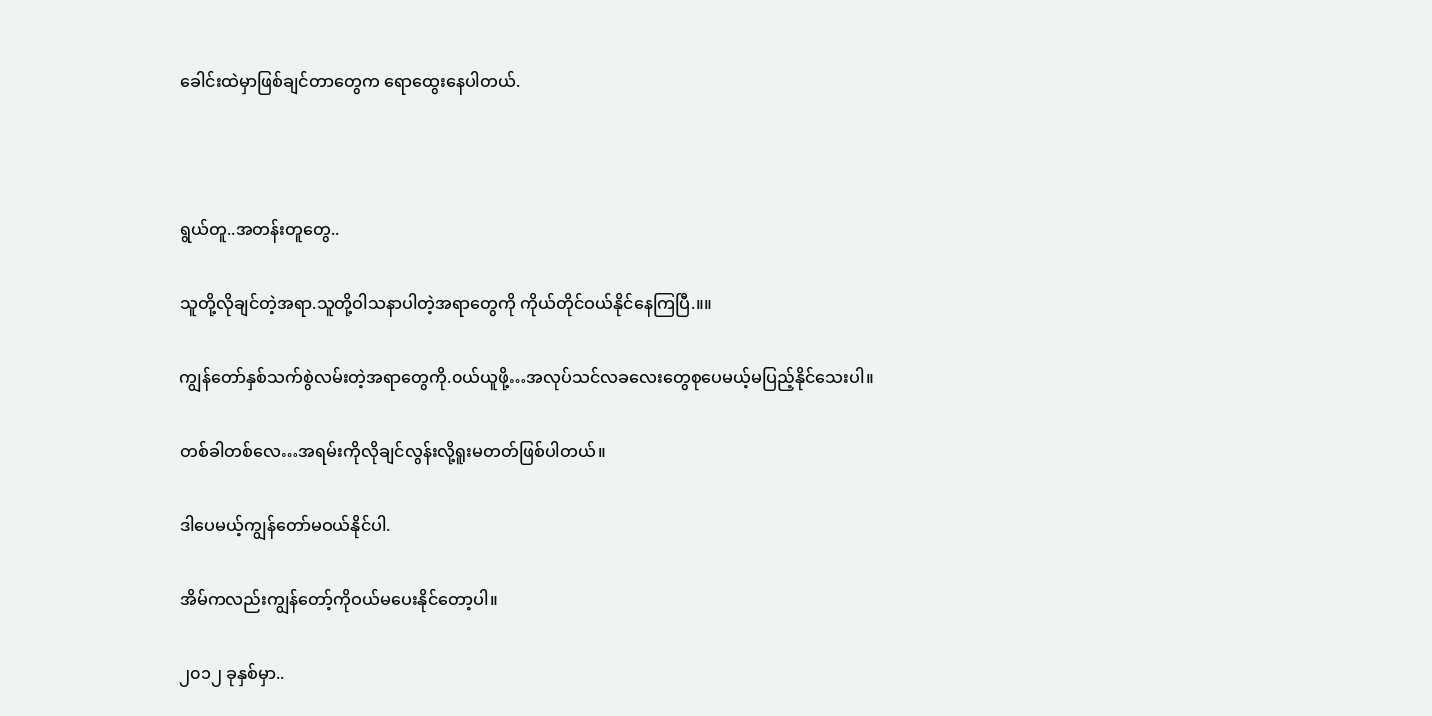ခေါင်းထဲမှာဖြစ်ချင်တာတွေက ရောထွေးနေပါတယ်.



ရွယ်တူ..အတန်းတူတွေ..

သူတို့လိုချင်တဲ့အရာ.သူတို့ဝါသနာပါတဲ့အရာတွေကို ကိုယ်တိုင်ဝယ်နိုင်နေကြပြီ.။။

ကျွန်တော်နှစ်သက်စွဲလမ်းတဲ့အရာတွေကို.၀ယ်ယူဖို့…အလုပ်သင်လခလေးတွေစုပေမယ့်မပြည့်နိုင်သေးပါ။

တစ်ခါတစ်လေ…အရမ်းကိုလိုချင်လွန်းလို့ရူးမတတ်ဖြစ်ပါတယ်။

ဒါပေမယ့်ကျွန်တော်မဝယ်နိုင်ပါ.

အိမ်ကလည်းကျွန်တော့်ကိုဝယ်မပေးနိုင်တော့ပါ။

၂၀၁၂ ခုနှစ်မှာ..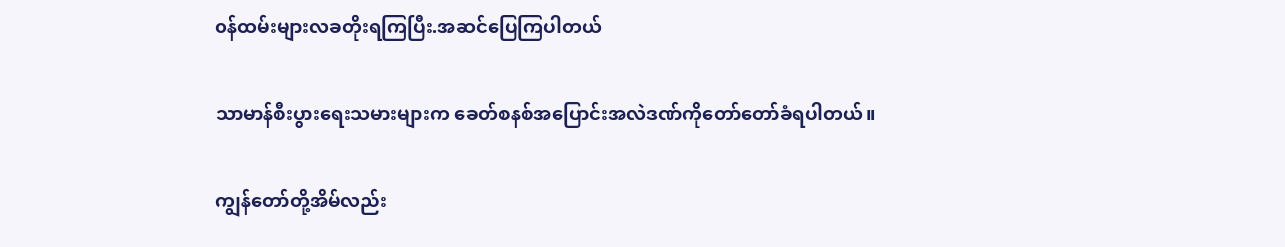၀န်ထမ်းများလခတိုးရကြပြီး.အဆင်ပြေကြပါတယ်

သာမာန်စီးပွားရေးသမားများက ခေတ်စနစ်အပြောင်းအလဲဒဏ်ကိုတော်တော်ခံရပါတယ်။

ကျွန်တော်တို့အိမ်လည်း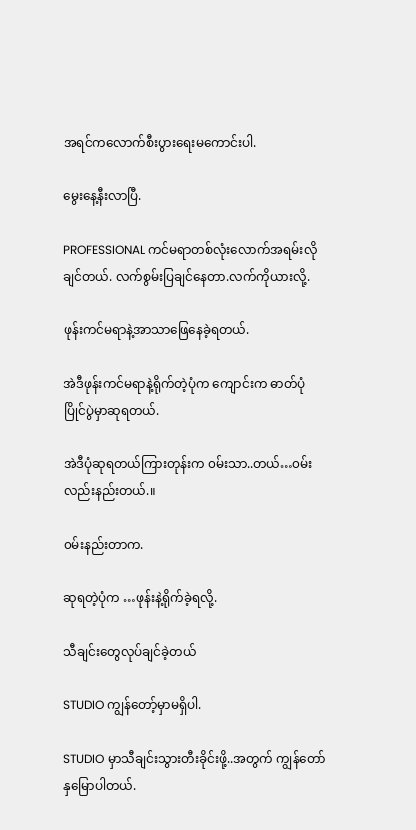အရင်ကလောက်စီးပွားရေးမကောင်းပါ.

မွေးနေ့နီးလာပြီ.

PROFESSIONAL ကင်မရာတစ်လုံးလောက်အရမ်းလိုချင်တယ်. လက်စွမ်းပြချင်နေတာ.လက်ကိုယားလို့.

ဖုန်းကင်မရာနဲ့အာသာဖြေနေခဲ့ရတယ်.

အဲဒီဖုန်းကင်မရာနဲ့ရိုက်တဲ့ပုံက ကျောင်းက ဓာတ်ပုံပြိုင်ပွဲမှာဆုရတယ်.

အဲဒီပုံဆုရတယ်ကြားတုန်းက ၀မ်းသာ..တယ်…၀မ်းလည်းနည်းတယ်.။

၀မ်းနည်းတာက.

ဆုရတဲ့ပုံက …ဖုန်းနဲ့ရိုက်ခဲ့ရလို့.

သီချင်းတွေလုပ်ချင်ခဲ့တယ်

STUDIO ကျွန်တော့်မှာမရှိပါ.

STUDIO မှာသီချင်းသွားတီးခိုင်းဖို့..အတွက် ကျွန်တော်နှမြောပါတယ်.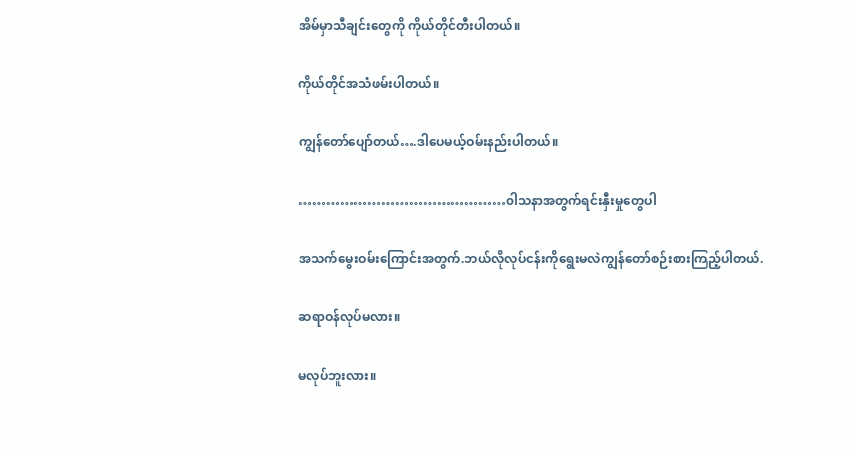အိမ်မှာသီချင်းတွေကို ကိုယ်တိုင်တီးပါတယ်။

ကိုယ်တိုင်အသံဖမ်းပါတယ်။

ကျွန်တော်ပျော်တယ်….ဒါပေမယ့်ဝမ်းနည်းပါတယ်။

………………………………………၀ါသနာအတွက်ရင်းနှီးမှုတွေပါ

အသက်မွေးဝမ်းကြောင်းအတွက်.ဘယ်လိုလုပ်ငန်းကိုရွေးမလဲကျွန်တော်စဉ်းစားကြည့်ပါတယ်.

ဆရာဝန်လုပ်မလား။

မလုပ်ဘူးလား။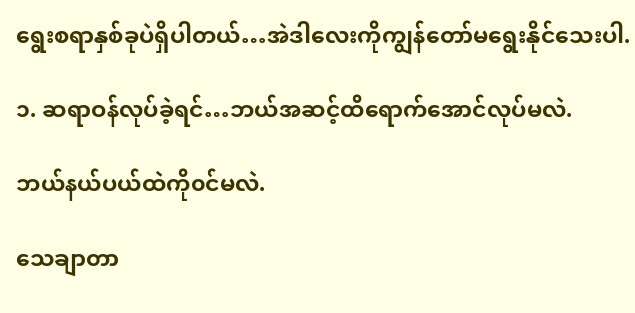ရွေးစရာနှစ်ခုပဲရှိပါတယ်…အဲဒါလေးကိုကျွန်တော်မရွေးနိုင်သေးပါ.

၁. ဆရာဝန်လုပ်ခဲ့ရင်…ဘယ်အဆင့်ထိရောက်အောင်လုပ်မလဲ.

ဘယ်နယ်ပယ်ထဲကို၀င်မလဲ.

သေချာတာ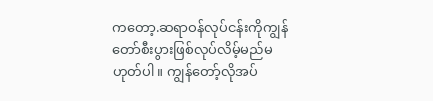ကတော့.ဆရာဝန်လုပ်ငန်းကိုကျွန်တော်စီးပွားဖြစ်လုပ်လိမ့်မည်မဟုတ်ပါ။ ကျွန်တော့်လိုအပ်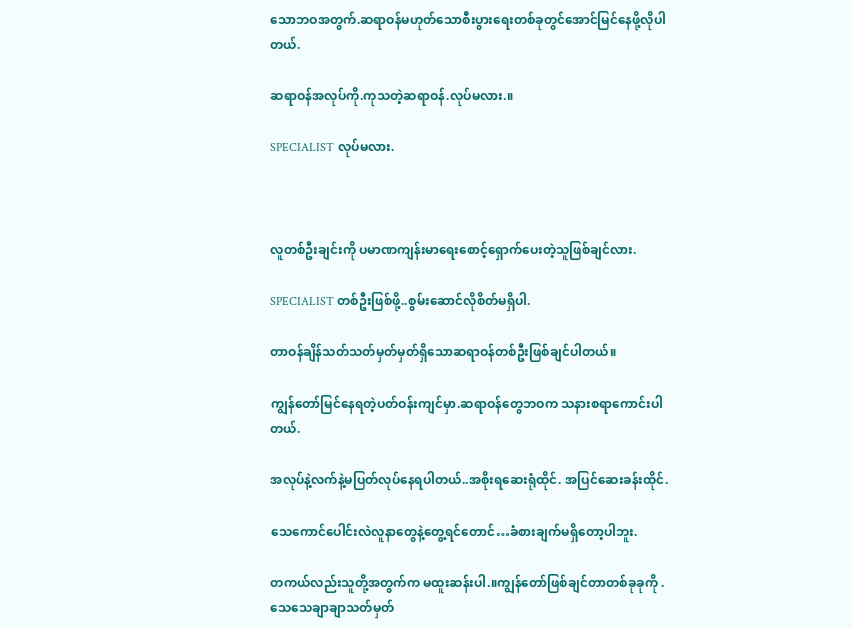သောဘဝအတွက်.ဆရာဝန်မဟုတ်သောစီးပွားရေးတစ်ခုတွင်အောင်မြင်နေဖို့လိုပါတယ်.

ဆရာဝန်အလုပ်ကို.ကုသတဲ့ဆရာဝန်.လုပ်မလား.။

SPECIALIST လုပ်မလား.



လူတစ်ဦးချင်းကို ပမာဏကျန်းမာရေးစောင့်ရှောက်ပေးတဲ့သူဖြစ်ချင်လား.

SPECIALIST တစ်ဦးဖြစ်ဖို့..စွမ်းဆောင်လိုစိတ်မရှိပါ.

တာဝန်ချိန်သတ်သတ်မှတ်မှတ်ရှိသောဆရာဝန်တစ်ဦးဖြစ်ချင်ပါတယ်။

ကျွန်တော်မြင်နေရတဲ့ပတ်ဝန်းကျင်မှာ.ဆရာဝန်တွေဘဝက သနားစရာကောင်းပါတယ်.

အလုပ်နဲ့လက်နဲ့မပြတ်လုပ်နေရပါတယ်..အစိုးရဆေးရုံထိုင်. အပြင်ဆေးခန်းထိုင်.

သေကောင်ပေါင်းလဲလူနာတွေနဲ့တွေ့ရင်တောင်…ခံစားချက်မရှိတော့ပါဘူး.

တကယ်လည်းသူတို့အတွက်က မထူးဆန်းပါ.။ကျွန်တော်ဖြစ်ချင်တာတစ်ခုခုကို .သေသေချာချာသတ်မှတ်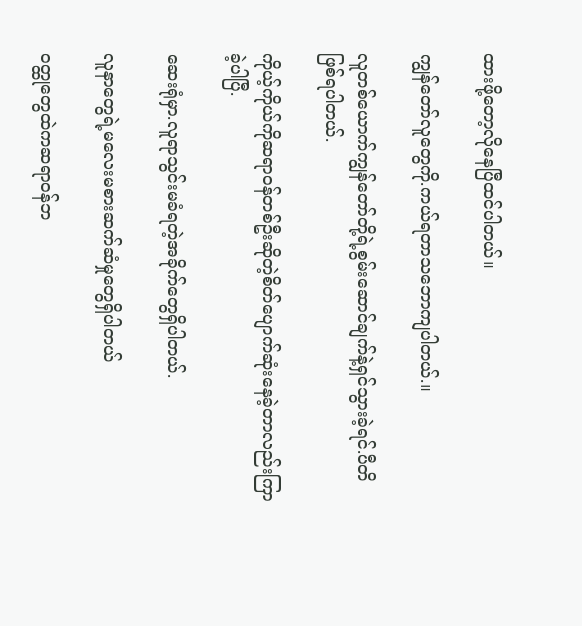ထားဖို့တော့လိုနေပြီထင်ပါတယ်။

ကျွန်တော်လူတွေကို.ကယ်ရတာသဘောကျပါတယ်.။

လူတစ်ယောက်ကျွန်တော်တို့ရဲ့စွမ်းဆောင်ချက်နဲ့ရှင်သွားခဲ့ရင်.ပီတိဖြစ်ရပါတယ်.

ကိုယ့်ကိုယ်ကိုဆရာဝန်တစ်ဦးဆိုတဲ့စိတ်ပျောက်ဆုံးနေခဲ့တာလည်းကြာခဲ့ပါပြီ.

ဆေးရုံမှာ.လူရာသွင်းမခံရတဲ့အခိုက်တွေရှိပါတယ်.

လူနာတွေရဲ့မလေးမစားဆက်ဆံမှုတွေရှိပါတယ်

၀တ္ထုတွေထဲကဆရာဝန်ဘ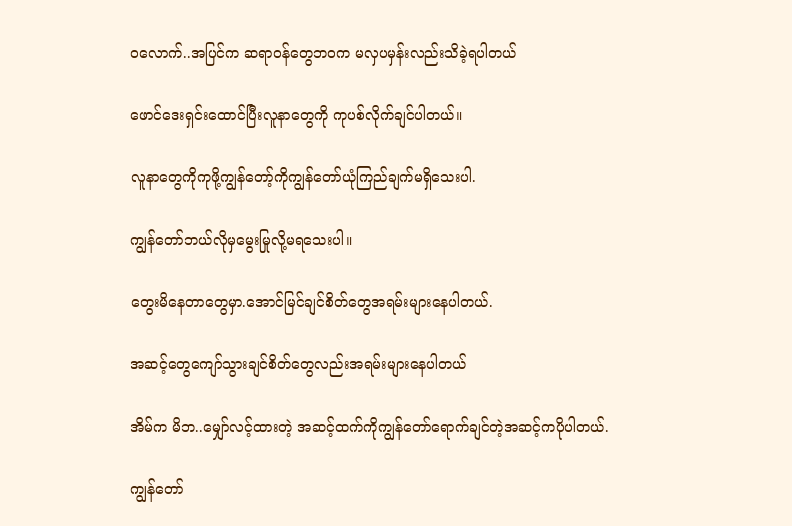ဝလောက်..အပြင်က ဆရာဝန်တွေဘဝက မလှပမှန်းလည်းသိခဲ့ရပါတယ်

ဖောင်ဒေးရှင်းထောင်ပြီးလူနာတွေကို ကုပစ်လိုက်ချင်ပါတယ်။

လူနာတွေကိုကုဖို့ကျွန်တော့်ကိုကျွန်တော်ယုံကြည်ချက်မရှိသေးပါ.

ကျွန်တော်ဘယ်လိုမှမွေးမြုလို့မရသေးပါ။

တွေးမိနေတာတွေမှာ.အောင်မြင်ချင်စိတ်တွေအရမ်းများနေပါတယ်.

အဆင့်တွေကျော်သွားချင်စိတ်တွေလည်းအရမ်းများနေပါတယ်

အိမ်က မိဘ..မျှော်လင့်ထားတဲ့ အဆင့်ထက်ကိုကျွန်တော်ရောက်ချင်တဲ့အဆင့်ကပိုပါတယ်.

ကျွန်တော်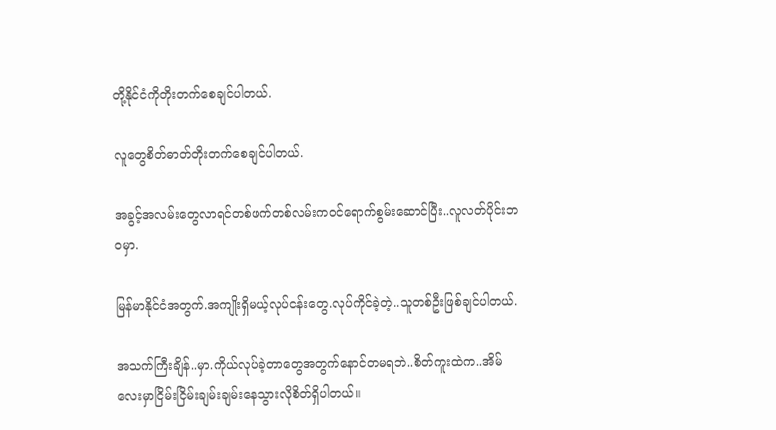တို့နိုင်ငံကိုတိုးတက်စေချင်ပါတယ်.

လူတွေစိတ်ဓာတ်တိုးတက်စေချင်ပါတယ်.

အခွင့်အလမ်းတွေလာရင်တစ်ဖက်တစ်လမ်းကဝင်ရောက်စွမ်းဆောင်ပြီး..လူလတ်ပိုင်းဘဝမှာ.

မြန်မာနိုင်ငံအတွက်.အကျိုးရှိမယ့်လုပ်ငန်းတွေ.လုပ်ကိုင်ခဲ့တဲ့..သူတစ်ဦးဖြစ်ချင်ပါတယ်.

အသက်ကြီးချိန်..မှာ.ကိုယ်လုပ်ခဲ့တာတွေအတွက်နောင်တမရဘဲ..စိတ်ကူးထဲက..အိမ်လေးမှာငြိမ်းငြိမ်းချမ်းချမ်းနေသွားလိုစိတ်ရှိပါတယ်။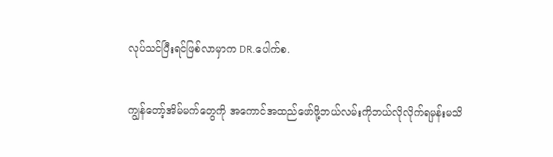လုပ်သင်ပြီးရင်ဖြစ်လာမှာက DR.ပေါက်စ.

ကျွန်တော့်အိမ်မက်တွေကို အကောင်အထည်ဖော်ဖို့ဘယ်လမ်းကိုဘယ်လိုလိုက်ရမှန်းမသိ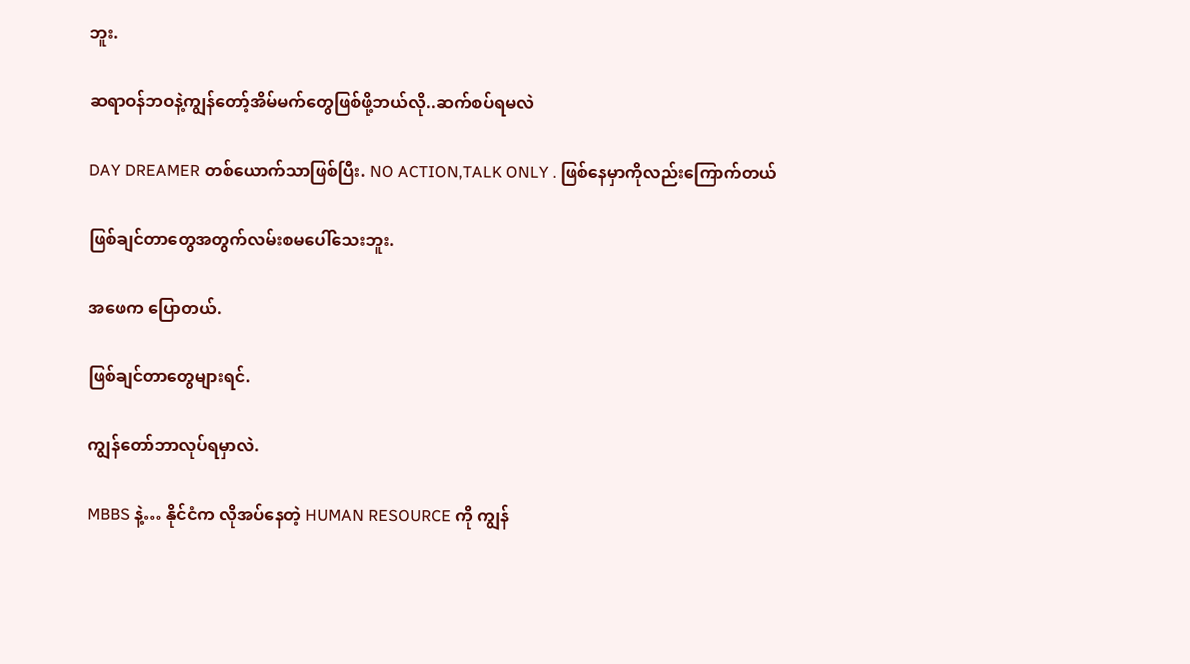ဘူး.

ဆရာဝန်ဘဝနဲ့ကျွန်တော့်အိမ်မက်တွေဖြစ်ဖို့ဘယ်လို..ဆက်စပ်ရမလဲ

DAY DREAMER တစ်ယောက်သာဖြစ်ပြီး. NO ACTION,TALK ONLY . ဖြစ်နေမှာကိုလည်းကြောက်တယ်

ဖြစ်ချင်တာတွေအတွက်လမ်းစမပေါ်သေးဘူး.

အဖေက ပြောတယ်.

ဖြစ်ချင်တာတွေများရင်.

ကျွန်တော်ဘာလုပ်ရမှာလဲ.

MBBS နဲ့… နိုင်ငံက လိုအပ်နေတဲ့ HUMAN RESOURCE ကို ကျွန်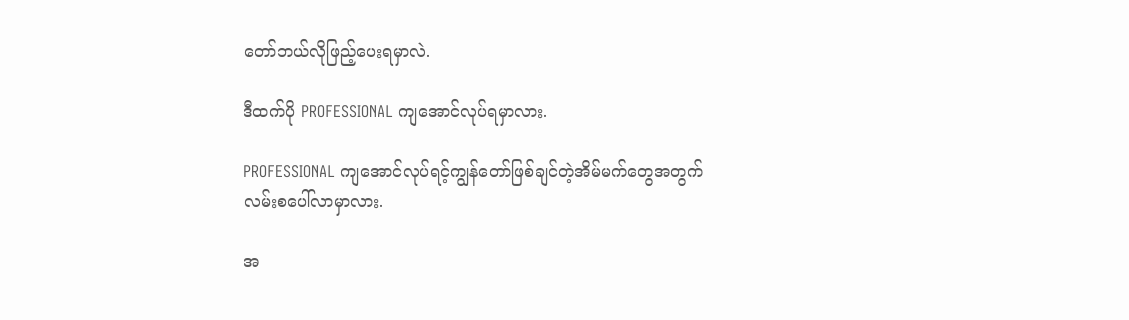တော်ဘယ်လိုဖြည့်ပေးရမှာလဲ.

ဒီထက်ပို PROFESSIONAL ကျအောင်လုပ်ရမှာလား.

PROFESSIONAL ကျအောင်လုပ်ရင့်ကျွန်တော်ဖြစ်ချင်တဲ့အိမ်မက်တွေအတွက် လမ်းစပေါ်လာမှာလား.

အ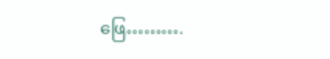ဖြေ……….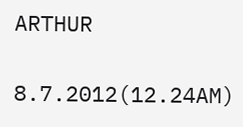ARTHUR

8.7.2012(12.24AM)